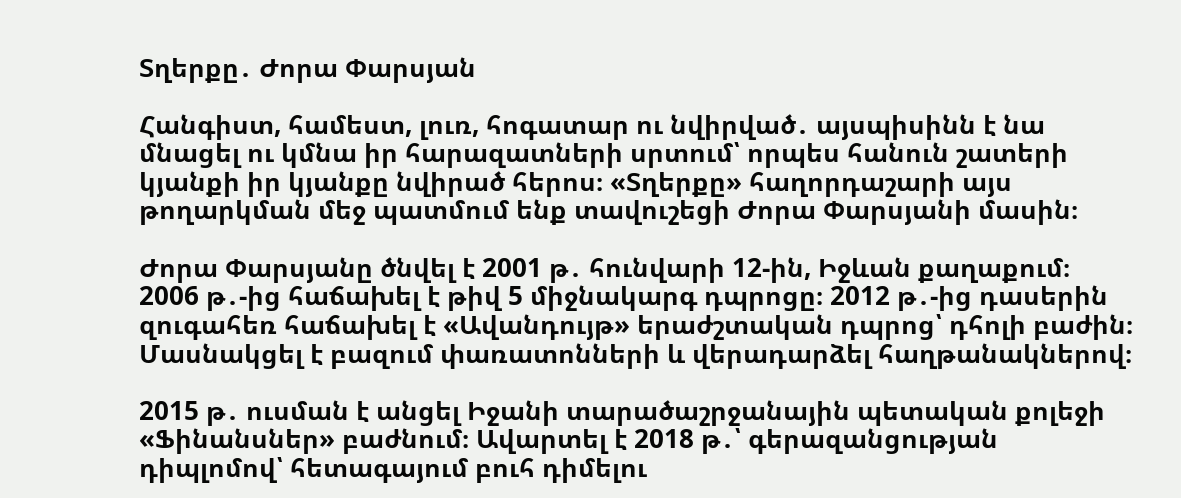Տղերքը․ Ժորա Փարսյան

Հանգիստ, համեստ, լուռ, հոգատար ու նվիրված․ այսպիսինն է նա մնացել ու կմնա իր հարազատների սրտում՝ որպես հանուն շատերի կյանքի իր կյանքը նվիրած հերոս։ «Տղերքը» հաղորդաշարի այս թողարկման մեջ պատմում ենք տավուշեցի Ժորա Փարսյանի մասին։

Ժորա Փարսյանը ծնվել է 2001 թ․ հունվարի 12-ին, Իջևան քաղաքում։ 2006 թ․-ից հաճախել է թիվ 5 միջնակարգ դպրոցը։ 2012 թ․-ից դասերին զուգահեռ հաճախել է «Ավանդույթ» երաժշտական դպրոց՝ դհոլի բաժին։ Մասնակցել է բազում փառատոնների և վերադարձել հաղթանակներով։

2015 թ․ ուսման է անցել Իջանի տարածաշրջանային պետական քոլեջի «Ֆինանսներ» բաժնում։ Ավարտել է 2018 թ․՝ գերազանցության դիպլոմով՝ հետագայում բուհ դիմելու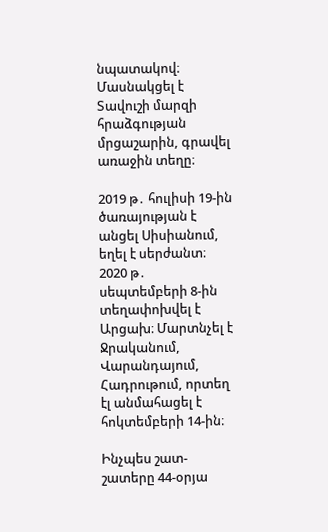նպատակով։ Մասնակցել է Տավուշի մարզի հրաձգության մրցաշարին, գրավել առաջին տեղը։

2019 թ․ հուլիսի 19-ին ծառայության է անցել Սիսիանում, եղել է սերժանտ։ 2020 թ․ սեպտեմբերի 8-ին տեղափոխվել է Արցախ։ Մարտնչել է Ջրականում, Վարանդայում, Հադրութում, որտեղ էլ անմահացել է հոկտեմբերի 14-ին։

Ինչպես շատ-շատերը 44-օրյա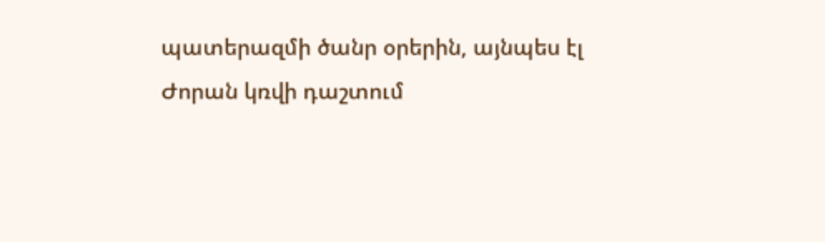պատերազմի ծանր օրերին, այնպես էլ Ժորան կռվի դաշտում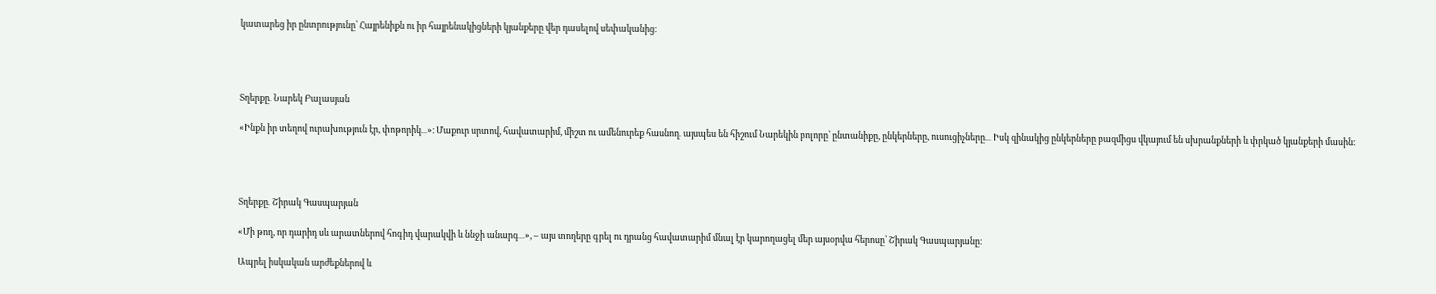կատարեց իր ընտրությունը՝ Հայրենիքն ու իր հայրենակիցների կյանքերը վեր դասելով սեփականից։




Տղերքը․ Նարեկ Բալասյան

«Ինքն իր տեղով ուրախություն էր, փոթորիկ․․․»։ Մաքուր սրտով, հավատարիմ, միշտ ու ամենուրեք հասնող․ այսպես են հիշում Նարեկին բոլորը՝ ընտանիքը, ընկերները, ուսուցիչները․․․ Իսկ զինակից ընկերները բազմիցս վկայում են սխրանքների և փրկած կյանքերի մասին։




Տղերքը․ Շիրակ Գասպարյան

«Մի թող, որ դարիդ սև արատներով հոգիդ վարակվի և ննջի անարգ․․․», – այս տողերը գրել ու դրանց հավատարիմ մնալ էր կարողացել մեր այսօրվա հերոսը՝ Շիրակ Գասպարյանը։

Ապրել իսկական արժեքներով և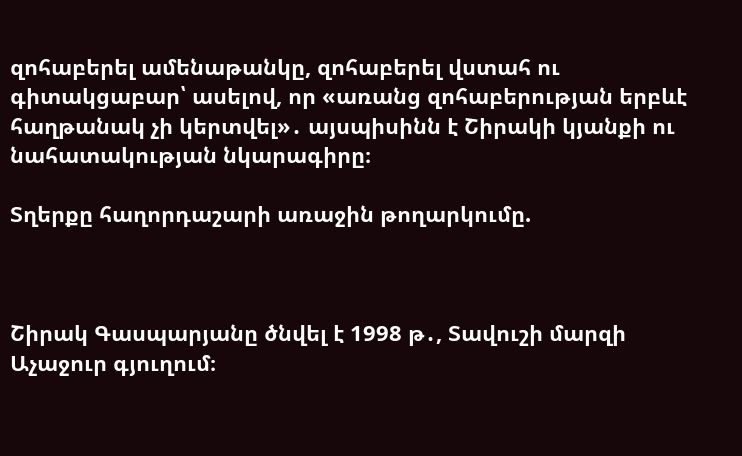զոհաբերել ամենաթանկը, զոհաբերել վստահ ու գիտակցաբար՝ ասելով, որ «առանց զոհաբերության երբևէ հաղթանակ չի կերտվել»․ այսպիսինն է Շիրակի կյանքի ու նահատակության նկարագիրը։

Տղերքը հաղորդաշարի առաջին թողարկումը.



Շիրակ Գասպարյանը ծնվել է 1998 թ․, Տավուշի մարզի Աչաջուր գյուղում։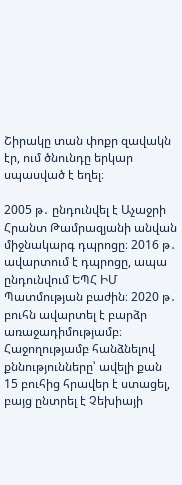Շիրակը տան փոքր զավակն էր, ում ծնունդը երկար սպասված է եղել։

2005 թ․ ընդունվել է Աչաջրի Հրանտ Թամրազյանի անվան միջնակարգ դպրոցը։ 2016 թ․ ավարտում է դպրոցը, ապա ընդունվում ԵՊՀ ԻՄ Պատմության բաժին։ 2020 թ․ բուհն ավարտել է բարձր առաջադիմությամբ։ Հաջողությամբ հանձնելով քննությունները՝ ավելի քան 15 բուհից հրավեր է ստացել, բայց ընտրել է Չեխիայի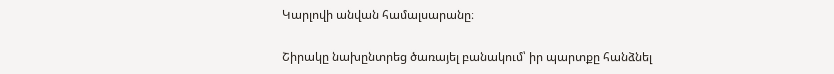Կարլովի անվան համալսարանը։

Շիրակը նախընտրեց ծառայել բանակում՝ իր պարտքը հանձնել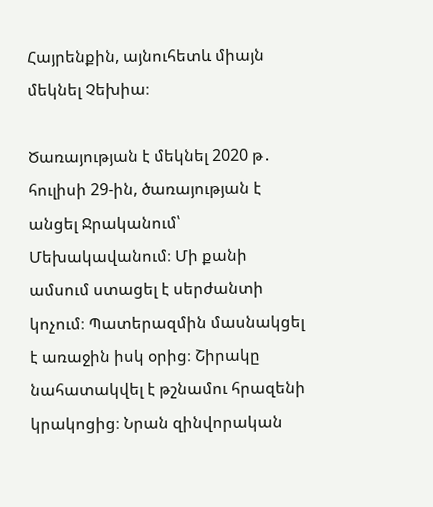Հայրենքին, այնուհետև միայն մեկնել Չեխիա։

Ծառայության է մեկնել 2020 թ․ հուլիսի 29-ին, ծառայության է անցել Ջրականում՝ Մեխակավանում։ Մի քանի ամսում ստացել է սերժանտի կոչում։ Պատերազմին մասնակցել է առաջին իսկ օրից։ Շիրակը նահատակվել է թշնամու հրազենի կրակոցից։ Նրան զինվորական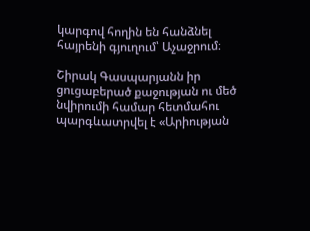կարգով հողին են հանձնել հայրենի գյուղում՝ Աչաջրում։

Շիրակ Գասպարյանն իր ցուցաբերած քաջության ու մեծ նվիրումի համար հետմահու պարգևատրվել է «Արիության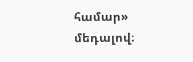համար» մեդալով։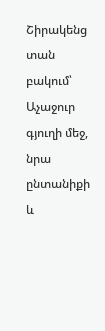Շիրակենց տան բակում՝ Աչաջուր գյուղի մեջ, նրա ընտանիքի և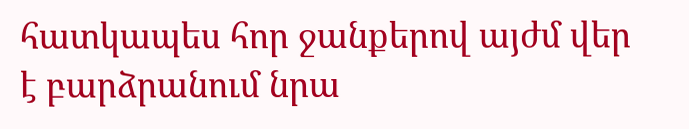հատկապես հոր ջանքերով այժմ վեր է բարձրանում նրա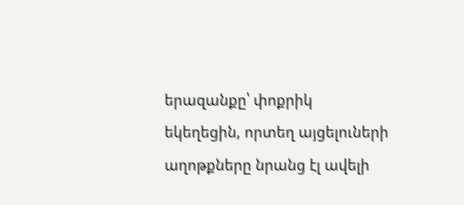երազանքը՝ փոքրիկ եկեղեցին, որտեղ այցելուների աղոթքները նրանց էլ ավելի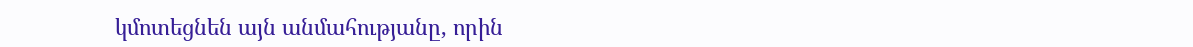կմոտեցնեն այն անմահությանը, որին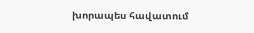խորապես հավատում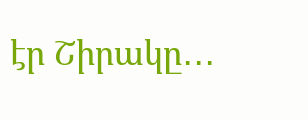էր Շիրակը․․․